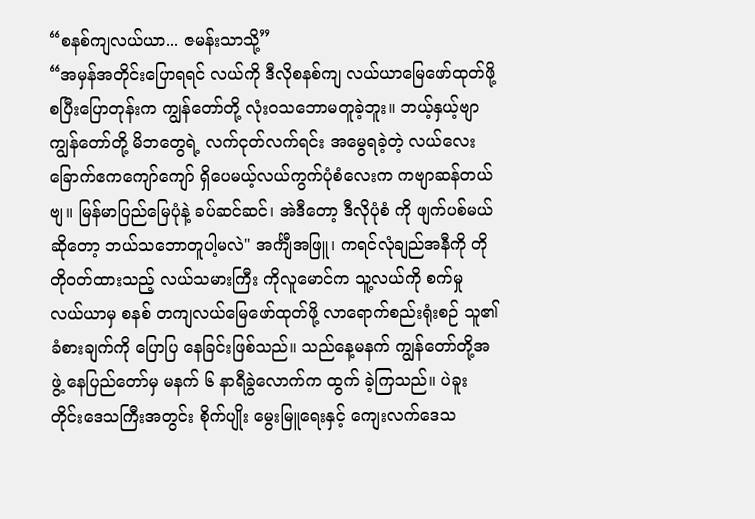“စနစ်ကျလယ်ယာ... ဇမန်းသာသို့”
“အမှန်အတိုင်းပြောရရင် လယ်ကို ဒီလိုစနစ်ကျ လယ်ယာမြေဖော်ထုတ်ဖို့ စပြီးပြောတုန်းက ကျွန်တော်တို့ လုံးဝသဘောမတူခဲ့ဘူး။ ဘယ့်နှယ့်ဗျာ ကျွန်တော်တို့ မိဘတွေရဲ့ လက်ငုတ်လက်ရင်း အမွေရခဲ့တဲ့ လယ်လေး ခြောက်ဧကကျော်ကျော် ရှိပေမယ့်လယ်ကွက်ပုံစံလေးက ကဗျာဆန်တယ်ဗျ။ မြန်မာပြည်မြေပုံနဲ့ ခပ်ဆင်ဆင်၊ အဲဒီတော့ ဒီလိုပုံစံ ကို ဖျက်ပစ်မယ်ဆိုတော့ ဘယ်သဘောတူပါ့မလဲ" အင်္ကျီအဖြူ၊ ကရင်လုံချည်အနီကို တိုတိုဝတ်ထားသည့် လယ်သမားကြီး ကိုလူမောင်က သူ့လယ်ကို စက်မှု လယ်ယာမှ စနစ် တကျလယ်မြေဖော်ထုတ်ဖို့ လာရောက်စည်းရုံးစဉ် သူ၏ခံစားချက်ကို ပြောပြ နေခြင်းဖြစ်သည်။ သည်နေ့မနက် ကျွန်တော်တို့အဖွဲ့ နေပြည်တော်မှ မနက် ၆ နာရီခွဲလောက်က ထွက် ခဲ့ကြသည်။ ပဲခူးတိုင်းဒေသကြီးအတွင်း စိုက်ပျိုး မွေးမြူရေးနှင့် ကျေးလက်ဒေသ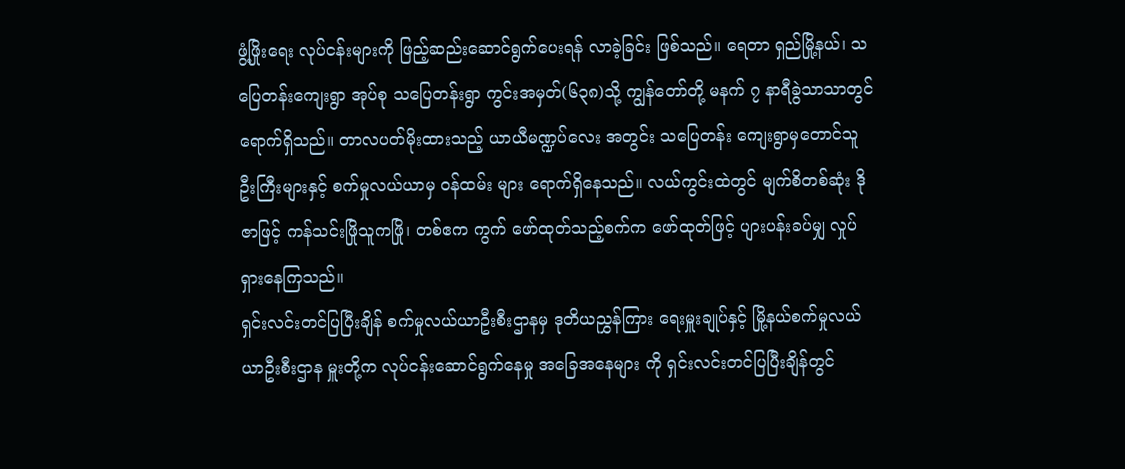ဖွံ့ဖြိုးရေး လုပ်ငန်းများကို ဖြည့်ဆည်းဆောင်ရွက်ပေးရန် လာခဲ့ခြင်း ဖြစ်သည်။ ရေတာ ရှည်မြို့နယ်၊ သပြေတန်းကျေးရွာ အုပ်စု သပြေတန်းရွာ ကွင်းအမှတ်(၆၃၈)သို့ ကျွန်တော်တို့ မနက် ၇ နာရီခွဲသာသာတွင် ရောက်ရှိသည်။ တာလပတ်မိုးထားသည့် ယာယီမဏ္ဍပ်လေး အတွင်း သပြေတန်း ကျေးရွာမှတောင်သူဦးကြီးများနှင့် စက်မှုလယ်ယာမှ ဝန်ထမ်း များ ရောက်ရှိနေသည်။ လယ်ကွင်းထဲတွင် မျက်စိတစ်ဆုံး ဒိုဇာဖြင့် ကန်သင်းဖြိုသူကဖြို၊ တစ်ဧက ကွက် ဖော်ထုတ်သည့်စက်က ဖော်ထုတ်ဖြင့် ပျားပန်းခပ်မျှ လှုပ်ရှားနေကြသည်။
ရှင်းလင်းတင်ပြပြီးချိန် စက်မှုလယ်ယာဦးစီးဌာနမှ ဒုတိယညွှန်ကြား ရေးမှူးချုပ်နှင့် မြို့နယ်စက်မှုလယ်ယာဦးစီးဌာန မှူးတို့က လုပ်ငန်းဆောင်ရွက်နေမှု အခြေအနေများ ကို ရှင်းလင်းတင်ပြပြီးချိန်တွင်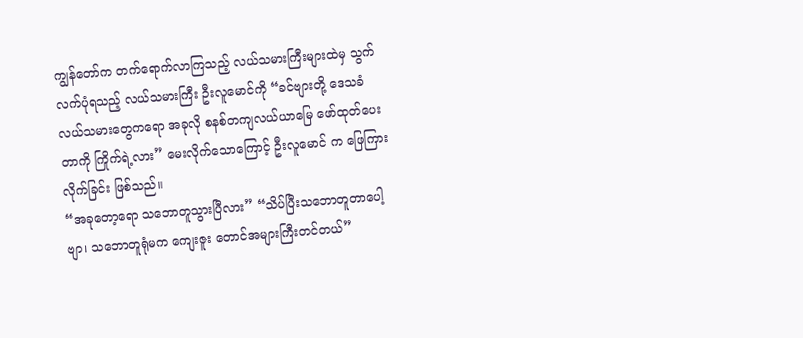ကျွန်တော်က တက်ရောက်လာကြသည့် လယ်သမားကြီးများထဲမှ သွက်လက်ပုံရသည့် လယ်သမားကြီး ဦးလူမောင်ကို “ခင်ဗျားတို့ ဒေသခံလယ်သမားတွေကရော အခုလို စနစ်တကျလယ်ယာမြေ ဖော်ထုတ်ပေးတာကို ကြိုက်ရဲ့လား” မေးလိုက်သောကြောင့် ဦးလူမောင် က ဖြေကြားလိုက်ခြင်း ဖြစ်သည်။
“အခုတော့ရော သဘောတူသွားပြီလား” “သိပ်ပြီးသဘောတူတာပေါ့ဗျာ၊ သဘောတူရုံမက ကျေးဇူး တောင်အများကြီးတင်တယ်”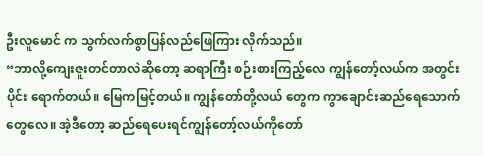ဦးလူမောင် က သွက်လက်စွာပြန်လည်ဖြေကြား လိုက်သည်။
“ဘာလို့ကျေးဇူးတင်တာလဲဆိုတော့ ဆရာကြီး စဉ်းစားကြည့်လေ ကျွန်တော့်လယ်က အတွင်းပိုင်း ရောက်တယ်။ မြေကမြင့်တယ်။ ကျွန်တော်တို့လယ် တွေက ကွာချောင်းဆည်ရေသောက်တွေလေ။ အဲ့ဒီတော့ ဆည်ရေပေးရင်ကျွန်တော့်လယ်ကိုတော်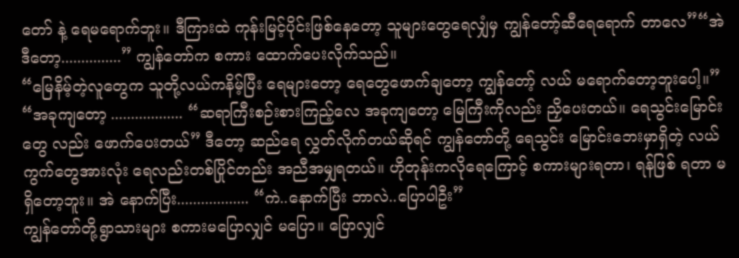တော် နဲ့ ရေမရောက်ဘူး။ ဒီကြားထဲ ကုန်းမြင့်ပိုင်းဖြစ်နေတော့ သူများတွေရေလျှံမှ ကျွန်တော့်ဆီရေရောက် တာလေ”“အဲဒီတော့...............” ကျွန်တော်က စကား ထောက်ပေးလိုက်သည်။
“မြေနိမ့်တဲ့လူတွေက သူတို့လယ်ကနိမ့်ပြီး ရေများတော့ ရေတွေဖောက်ချတော့ ကျွန်တော့် လယ် မရောက်တော့ဘူးပေါ့။”
“အခုကျတော့ .................. “ဆရာကြီးစဉ်းစားကြည့်လေ အခုကျတော့ မြေကြီးကိုလည်း ညှိပေးတယ်။ ရေသွင်းမြောင်းတွေ လည်း ဖောက်ပေးတယ်” ဒီတော့ ဆည်ရေ လွှတ်လိုက်တယ်ဆိုရင် ကျွန်တော်တို့ ရေသွင်း မြောင်းဘေးမှာရှိတဲ့ လယ်ကွက်တွေအားလုံး ရေလည်းတစ်ပြိုင်တည်း အညီအမျှရတယ်။ ဟိုတုန်းကလိုရေကြောင့် စကားများရတာ၊ ရန်ဖြစ် ရတာ မရှိတော့ဘူး။ အဲ နောက်ပြီး.................. “ကဲ..နောက်ပြီး ဘာလဲ..ပြောပါဦး”
ကျွန်တော်တို့ရွာသားများ စကားမပြောလျှင် မပြော။ ပြောလျှင်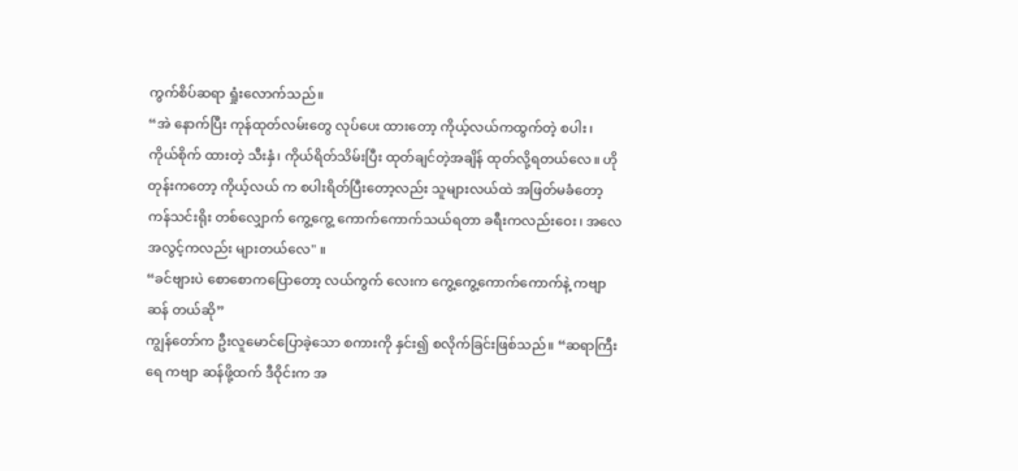ကွက်စိပ်ဆရာ ရှုံးလောက်သည်။
“အဲ နောက်ပြီး ကုန်ထုတ်လမ်းတွေ လုပ်ပေး ထားတော့ ကိုယ့်လယ်ကထွက်တဲ့ စပါး၊ ကိုယ်စိုက် ထားတဲ့ သီးနှံ၊ ကိုယ်ရိတ်သိမ်းပြီး ထုတ်ချင်တဲ့အချိန် ထုတ်လို့ရတယ်လေ။ ဟိုတုန်းကတော့ ကိုယ့်လယ် က စပါးရိတ်ပြီးတော့လည်း သူများလယ်ထဲ အဖြတ်မခံတော့ကန်သင်းရိုး တစ်လျှောက် ကွေ့ကွေ့ ကောက်ကောက်သယ်ရတာ ခရီးကလည်းဝေး၊ အလေအလွင့်ကလည်း များတယ်လေ" ။
“ခင်ဗျားပဲ စောစောကပြောတော့ လယ်ကွက် လေးက ကွေ့ကွေ့ကောက်ကောက်နဲ့ ကဗျာဆန် တယ်ဆို”
ကျွန်တော်က ဦးလူမောင်ပြောခဲ့သော စကားကို နှင်း၍ စလိုက်ခြင်းဖြစ်သည်။ “ဆရာကြီးရေ ကဗျာ ဆန်ဖို့ထက် ဒီဝိုင်းက အ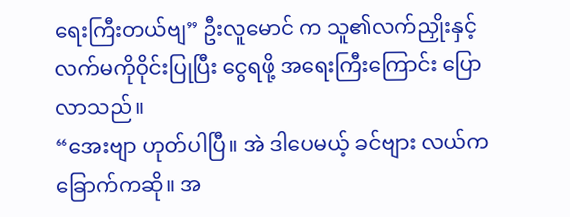ရေးကြီးတယ်ဗျ” ဦးလူမောင် က သူ၏လက်ညှိုးနှင့် လက်မကိုဝိုင်းပြုပြီး ငွေရဖို့ အရေးကြီးကြောင်း ပြောလာသည်။
“အေးဗျာ ဟုတ်ပါပြီ။ အဲ ဒါပေမယ့် ခင်ဗျား လယ်က ခြောက်ကဆို။ အ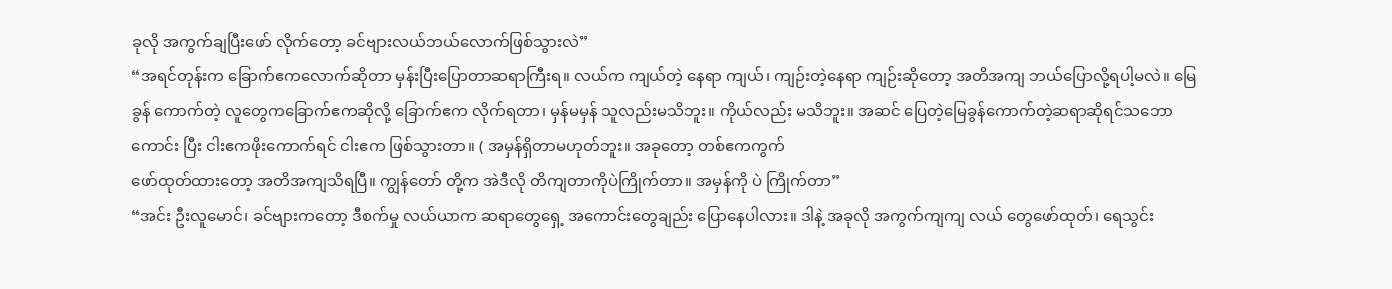ခုလို အကွက်ချပြီးဖော် လိုက်တော့ ခင်ဗျားလယ်ဘယ်လောက်ဖြစ်သွားလဲ”
“အရင်တုန်းက ခြောက်ဧကလောက်ဆိုတာ မှန်းပြီးပြောတာဆရာကြီးရ။ လယ်က ကျယ်တဲ့ နေရာ ကျယ်၊ ကျဉ်းတဲ့နေရာ ကျဉ်းဆိုတော့ အတိအကျ ဘယ်ပြောလို့ရပါ့မလဲ။ မြေခွန် ကောက်တဲ့ လူတွေကခြောက်ဧကဆိုလို့ ခြောက်ဧက လိုက်ရတာ၊ မှန်မမှန် သူလည်းမသိဘူး။ ကိုယ်လည်း မသိဘူး။ အဆင် ပြေတဲ့မြေခွန်ကောက်တဲ့ဆရာဆိုရင်သဘောကောင်း ပြီး ငါးဧကဖိုးကောက်ရင် ငါးဧက ဖြစ်သွားတာ။ ( အမှန်ရှိတာမဟုတ်ဘူး။ အခုတော့ တစ်ဧကကွက်
ဖော်ထုတ်ထားတော့ အတိအကျသိရပြီ။ ကျွန်တော် တို့က အဲဒီလို တိကျတာကိုပဲကြိုက်တာ။ အမှန်ကို ပဲ ကြိုက်တာ”
“အင်း ဦးလူမောင်၊ ခင်ဗျားကတော့ ဒီစက်မှု လယ်ယာက ဆရာတွေရှေ့ အကောင်းတွေချည်း ပြောနေပါလား။ ဒါနဲ့ အခုလို အကွက်ကျကျ လယ် တွေဖော်ထုတ်၊ ရေသွင်း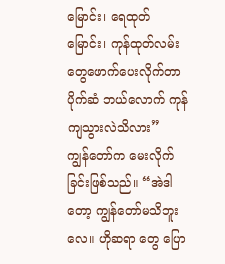မြောင်း၊ ရေထုတ်မြောင်း၊ ကုန်ထုတ်လမ်းတွေဖောက်ပေးလိုက်တာ ပိုက်ဆံ ဘယ်လောက် ကုန်ကျသွားလဲသိလား”
ကျွန်တော်က မေးလိုက်ခြင်းဖြစ်သည်။ “အဲဒါတော့ ကျွန်တော်မသိဘူးလေ။ ဟိုဆရာ တွေ ပြော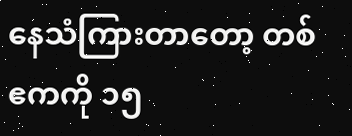နေသံကြားတာတော့ တစ်ဧကကို ၁၅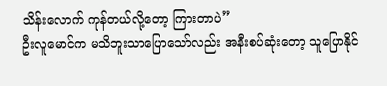သိန်းလောက် ကုန်တယ်လို့တော့ ကြားတာပဲ”
ဦးလူမောင်က မသိဘူးသာပြောသော်လည်း အနီးစပ်ဆုံးတော့ သူပြောနိုင်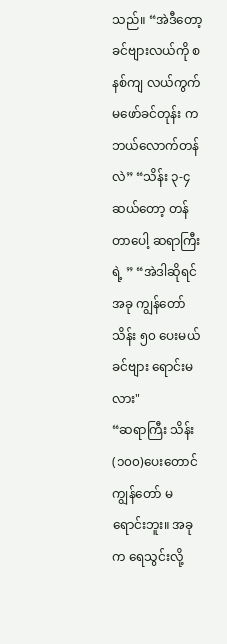သည်။ “အဲဒီတော့ ခင်ဗျားလယ်ကို စနစ်ကျ လယ်ကွက်မဖော်ခင်တုန်း က ဘယ်လောက်တန်လဲ” “သိန်း ၃-၄ ဆယ်တော့ တန်တာပေါ့ ဆရာကြီးရဲ့ ” “အဲဒါဆိုရင် အခု ကျွန်တော်သိန်း ၅၀ ပေးမယ် ခင်ဗျား ရောင်းမလား"
“ဆရာကြီး သိန်း(၁၀၀)ပေးတောင် ကျွန်တော် မရောင်းဘူး။ အခုက ရေသွင်းလို့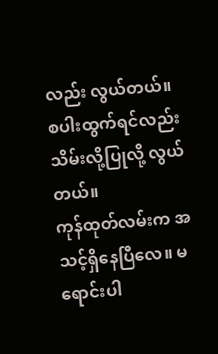လည်း လွယ်တယ်။ စပါးထွက်ရင်လည်း သိမ်းလို့ပြုလို့ လွယ်တယ်။
ကုန်ထုတ်လမ်းက အသင့်ရှိနေပြီလေ။ မရောင်းပါ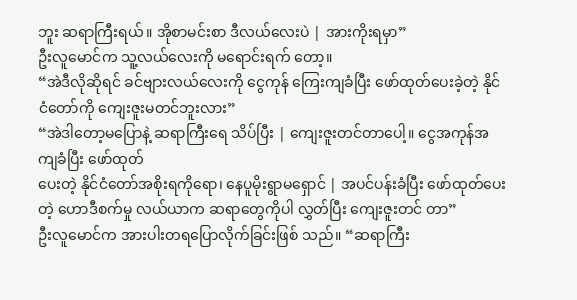ဘူး ဆရာကြီးရယ်။ အိုစာမင်းစာ ဒီလယ်လေးပဲ | အားကိုးရမှာ”
ဦးလူမောင်က သူ့လယ်လေးကို မရောင်းရက် တော့။
“အဲဒီလိုဆိုရင် ခင်ဗျားလယ်လေးကို ငွေကုန် ကြေးကျခံပြီး ဖော်ထုတ်ပေးခဲ့တဲ့ နိုင်ငံတော်ကို ကျေးဇူးမတင်ဘူးလား”
“အဲဒါတော့မပြောနဲ့ ဆရာကြီးရေ သိပ်ပြီး | ကျေးဇူးတင်တာပေါ့။ ငွေအကုန်အကျခံပြီး ဖော်ထုတ်
ပေးတဲ့ နိုင်ငံတော်အစိုးရကိုရော၊ နေပူမိုးရွာမရှောင် | အပင်ပန်းခံပြီး ဖော်ထုတ်ပေးတဲ့ ဟောဒီစက်မှု လယ်ယာက ဆရာတွေကိုပါ လွှတ်ပြီး ကျေးဇူးတင် တာ”
ဦးလူမောင်က အားပါးတရပြောလိုက်ခြင်းဖြစ် သည်။ “ဆရာကြီး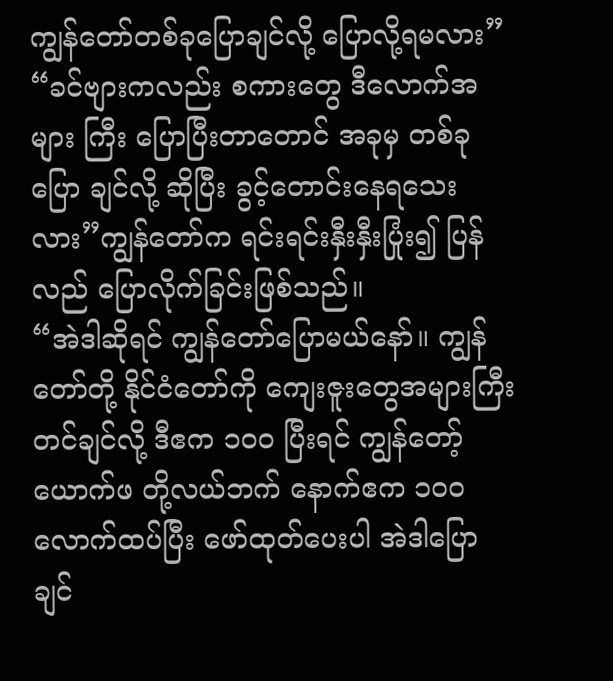ကျွန်တော်တစ်ခုပြောချင်လို့ ပြောလို့ရမလား”
“ခင်ဗျားကလည်း စကားတွေ ဒီလောက်အများ ကြီး ပြောပြီးတာတောင် အခုမှ တစ်ခုပြော ချင်လို့ ဆိုပြီး ခွင့်တောင်းနေရသေးလား”ကျွန်တော်က ရင်းရင်းနှီးနှီးပြုံး၍ ပြန်လည် ပြောလိုက်ခြင်းဖြစ်သည်။
“အဲဒါဆိုရင် ကျွန်တော်ပြောမယ်နော်။ ကျွန်တော်တို့ နိုင်ငံတော်ကို ကျေးဇူးတွေအများကြီး တင်ချင်လို့ ဒီဧက ၁၀ဝ ပြီးရင် ကျွန်တော့်ယောက်ဖ တို့လယ်ဘက် နောက်ဧက ၁၀၀ လောက်ထပ်ပြီး ဖော်ထုတ်ပေးပါ အဲဒါပြောချင်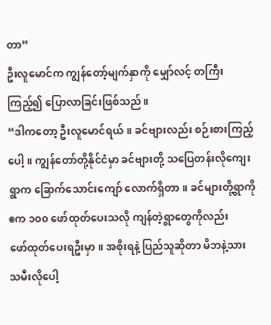တာ”
ဦးလူမောင်က ကျွန်တော့်မျက်နှာကို မျှော်လင့် တကြီးကြည့်၍ ပြောလာခြင်းဖြစ်သည်။
“ဒါကတော့ ဦးလူမောင်ရယ်။ ခင်ဗျားလည်း စဉ်းစားကြည့်ပေါ့။ ကျွန်တော်တို့နိုင်ငံမှာ ခင်ဗျားတို့ သပြေတန်းလိုကျေးရွာက ခြောက်သောင်းကျော် လောက်ရှိတာ။ ခင်များတို့ရွာကို ဧက ၁၀၀ ဖော်ထုတ်ပေးသလို ကျန်တဲ့ရွာတွေကိုလည်း
ဖော်ထုတ်ပေးရဦးမှာ။ အစိုးရနဲ့ ပြည်သူဆိုတာ မိဘနဲ့သားသမီးလိုပေါ့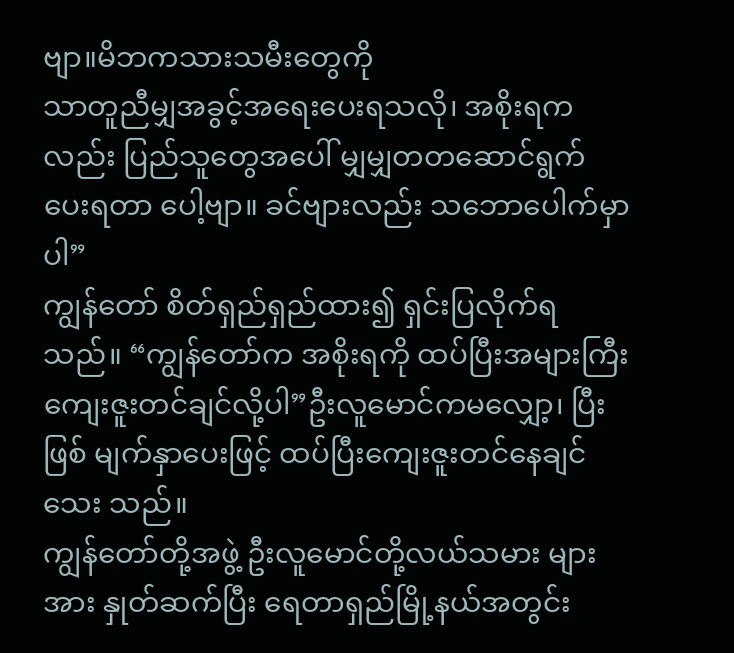ဗျာ။မိဘကသားသမီးတွေကို
သာတူညီမျှအခွင့်အရေးပေးရသလို၊ အစိုးရကလည်း ပြည်သူတွေအပေါ် မျှမျှတတဆောင်ရွက်ပေးရတာ ပေါ့ဗျာ။ ခင်ဗျားလည်း သဘောပေါက်မှာပါ”
ကျွန်တော် စိတ်ရှည်ရှည်ထား၍ ရှင်းပြလိုက်ရ သည်။ “ကျွန်တော်က အစိုးရကို ထပ်ပြီးအများကြီး
ကျေးဇူးတင်ချင်လို့ပါ”ဦးလူမောင်ကမလျှော့၊ ပြီးဖြစ် မျက်နှာပေးဖြင့် ထပ်ပြီးကျေးဇူးတင်နေချင်သေး သည်။
ကျွန်တော်တို့အဖွဲ့ ဦးလူမောင်တို့လယ်သမား များအား နှုတ်ဆက်ပြီး ရေတာရှည်မြို့နယ်အတွင်း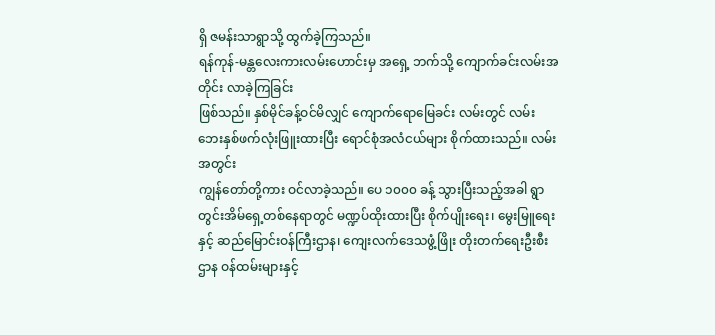ရှိ ဇမန်းသာရွာသို့ ထွက်ခဲ့ကြသည်။
ရန်ကုန်-မန္တလေးကားလမ်းဟောင်းမှ အရှေ့ ဘက်သို့ ကျောက်ခင်းလမ်းအတိုင်း လာခဲ့ကြခြင်း
ဖြစ်သည်။ နှစ်မိုင်ခန့်ဝင်မိလျှင် ကျောက်ရောမြေခင်း လမ်းတွင် လမ်းဘေးနှစ်ဖက်လုံးဖြူးထားပြီး ရောင်စုံအလံငယ်များ စိုက်ထားသည်။ လမ်းအတွင်း
ကျွန်တော်တို့ကား ဝင်လာခဲ့သည်။ ပေ ၁၀၀၀ ခန့် သွားပြီးသည့်အခါ ရွာတွင်းအိမ်ရှေ့တစ်နေရာတွင် မဏ္ဍပ်ထိုးထားပြီး စိုက်ပျိုးရေး၊ မွေးမြူရေးနှင့် ဆည်မြောင်းဝန်ကြီးဌာန၊ ကျေးလက်ဒေသဖွံ့ဖြိုး တိုးတက်ရေးဦးစီးဌာန ဝန်ထမ်းများနှင့်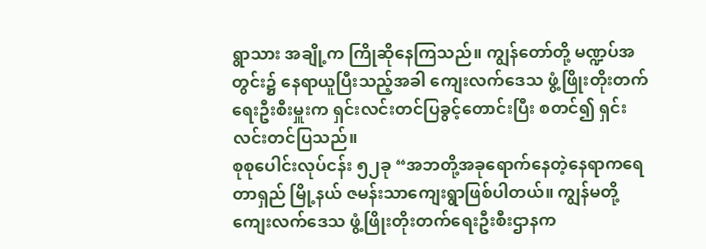ရွာသား အချို့က ကြိုဆိုနေကြသည်။ ကျွန်တော်တို့ မဏ္ဍပ်အတွင်း၌ နေရာယူပြီးသည့်အခါ ကျေးလက်ဒေသ ဖွံ့ဖြိုးတိုးတက်ရေးဦးစီးမှူးက ရှင်းလင်းတင်ပြခွင့်တောင်းပြီး စတင်၍ ရှင်းလင်းတင်ပြသည်။
စုစုပေါင်းလုပ်ငန်း ၅၂ခု “အဘတို့အခုရောက်နေတဲ့နေရာကရေတာရှည် မြို့နယ် ဇမန်းသာကျေးရွာဖြစ်ပါတယ်။ ကျွန်မတို့ ကျေးလက်ဒေသ ဖွံ့ဖြိုးတိုးတက်ရေးဦးစီးဌာနက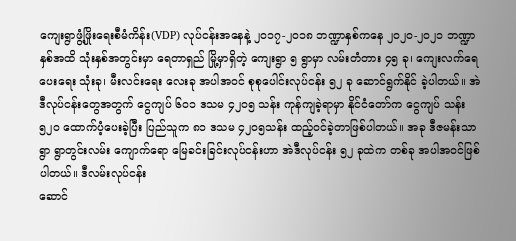ကျေးရွာဖွံ့ဖြိုးရေးစီမံကိန်း(VDP) လုပ်ငန်းအနေနဲ့ ၂၀၁၇-၂၀၁၈ ဘဏ္ဍာနှစ်ကနေ ၂၀၂၀-၂၀၂၁ ဘဏ္ဍာနှစ်အထိ သုံးနှစ်အတွင်းမှာ ရေတာရှည် မြို့မှာရှိတဲ့ ကျေးရွာ ၅ ရွာမှာ လမ်းတံတား ၄၅ ခု၊ ကျေးလက်ရေပေးရေး သုံးခု၊ မီးလင်းရေး လေးခု အပါအဝင် စုစုပေါင်းလုပ်ငန်း ၅၂ ခု ဆောင်ရွက်နိုင် ခဲ့ပါတယ်။ အဲဒီလုပ်ငန်းတွေအတွက် ငွေကျပ် ၆၀၁ ဒသမ ၄၂၀၅ သန်း ကုန်ကျခဲ့ရာမှာ နိုင်ငံတော်က ငွေကျပ် သန်း ၅၂၀ ထောက်ပံ့ပေးခဲ့ပြီး ပြည်သူက ၈၁ ဒသမ ၄၂၀၅သန်း ထည့်ဝင်ခဲ့တာဖြစ်ပါတယ်။ အခု ဒီဇမန်းသာရွာ ရွာတွင်းလမ်း ကျောက်ရော မြေခင်းခြင်းလုပ်ငန်းဟာ အဲဒီလုပ်ငန်း ၅၂ ခုထဲက တစ်ခု အပါအဝင်ဖြစ်ပါတယ်။ ဒီလမ်းလုပ်ငန်း
ဆောင်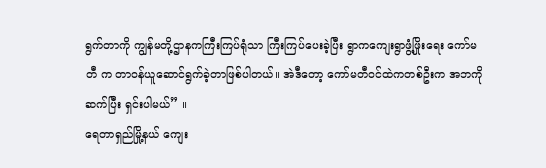ရွက်တာကို ကျွန်မတို့ဌာနကကြီးကြပ်ရုံသာ ကြီးကြပ်ပေးခဲ့ပြီး ရွာကကျေးရွာဖွံ့ဖြိုးရေး ကော်မတီ က တာဝန်ယူဆောင်ရွက်ခဲ့တာဖြစ်ပါတယ်။ အဲဒီတော့ ကော်မတီဝင်ထဲကတစ်ဦးက အဘကို ဆက်ပြီး ရှင်းပါမယ်” ။
ရေတာရှည်မြို့နယ် ကျေး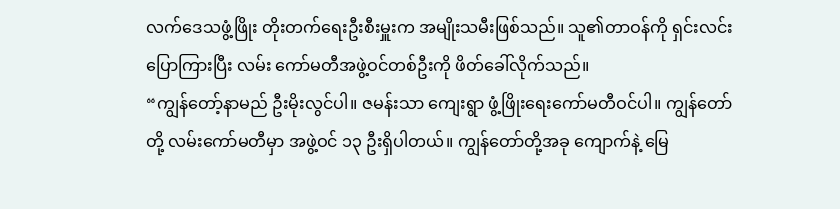လက်ဒေသဖွံ့ဖြိုး တိုးတက်ရေးဦးစီးမှူးက အမျိုးသမီးဖြစ်သည်။ သူ၏တာဝန်ကို ရှင်းလင်းပြောကြားပြီး လမ်း ကော်မတီအဖွဲ့ဝင်တစ်ဦးကို ဖိတ်ခေါ်လိုက်သည်။
“ကျွန်တော့်နာမည် ဦးမိုးလွင်ပါ။ ဇမန်းသာ ကျေးရွာ ဖွံ့ဖြိုးရေးကော်မတီဝင်ပါ။ ကျွန်တော်တို့ လမ်းကော်မတီမှာ အဖွဲ့ဝင် ၁၃ ဦးရှိပါတယ်။ ကျွန်တော်တို့အခု ကျောက်နဲ့ မြေ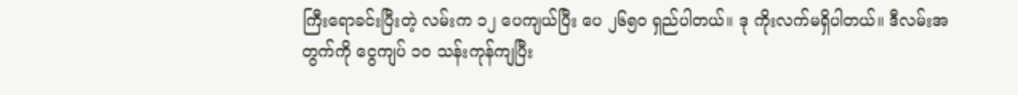ကြီးရောခင်းပြီးတဲ့ လမ်းက ၁၂ ပေကျယ်ပြီး ပေ ၂၆၅၀ ရှည်ပါတယ်။ ဒု ကိုးလက်မရှိပါတယ်။ ဒီလမ်းအတွက်ကို ငွေကျပ် ၁၀ သန်းကုန်ကျပြီး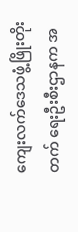ကျေးလက်ဒေသဖွံ့ဖြိုးတိုးတက် ရေးဦးစီးဌာနက အ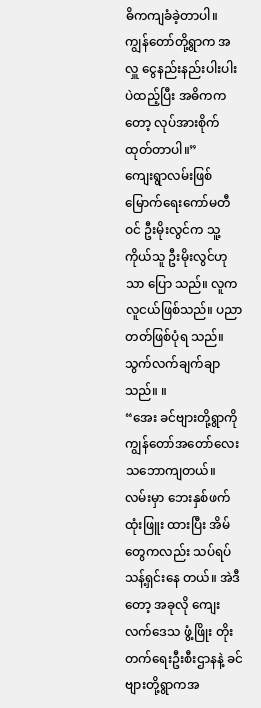ဓိကကျခံခဲ့တာပါ။ ကျွန်တော်တို့ရွာက အလှူ ငွေနည်းနည်းပါးပါးပဲထည့်ပြီး အဓိကကတော့ လုပ်အားစိုက်ထုတ်တာပါ။”
ကျေးရွာလမ်းဖြစ်မြောက်ရေးကော်မတီဝင် ဦးမိုးလွင်က သူ့ကိုယ်သူ ဦးမိုးလွင်ဟုသာ ပြော သည်။ လူက လူငယ်ဖြစ်သည်။ ပညာတတ်ဖြစ်ပုံရ သည်။ သွက်လက်ချက်ချာသည်။ ။
“အေး ခင်ဗျားတို့ရွာကို ကျွန်တော်အတော်လေး သဘောကျတယ်။ လမ်းမှာ ဘေးနှစ်ဖက် ထုံးဖြူး ထားပြီး အိမ်တွေကလည်း သပ်ရပ်သန့်ရှင်းနေ တယ်။ အဲဒီတော့ အခုလို ကျေးလက်ဒေသ ဖွံ့ဖြိုး တိုးတက်ရေးဦးစီးဌာနနဲ့ ခင်ဗျားတို့ရွာကအ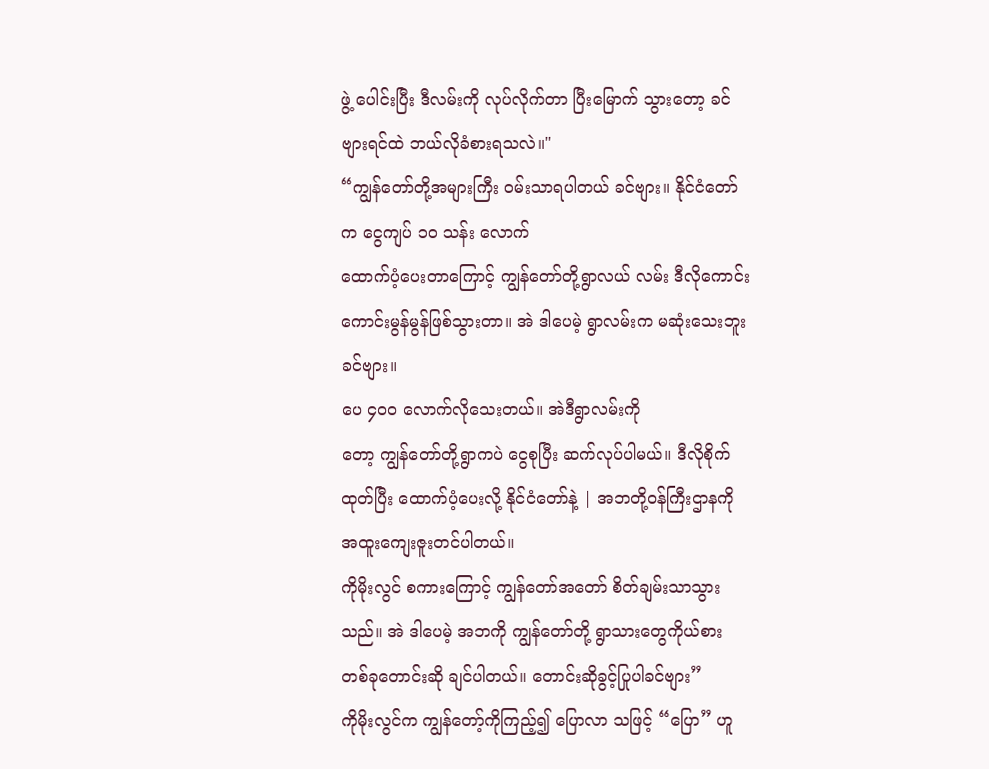ဖွဲ့ ပေါင်းပြီး ဒီလမ်းကို လုပ်လိုက်တာ ပြီးမြောက် သွားတော့ ခင်ဗျားရင်ထဲ ဘယ်လိုခံစားရသလဲ။"
“ကျွန်တော်တို့အများကြီး ဝမ်းသာရပါတယ် ခင်ဗျား။ နိုင်ငံတော်က ငွေကျပ် ၁၀ သန်း လောက်
ထောက်ပံ့ပေးတာကြောင့် ကျွန်တော်တို့ရွာလယ် လမ်း ဒီလိုကောင်းကောင်းမွန်မွန်ဖြစ်သွားတာ။ အဲ ဒါပေမဲ့ ရွာလမ်းက မဆုံးသေးဘူးခင်ဗျား။
ပေ ၄၀၀ လောက်လိုသေးတယ်။ အဲဒီရွာလမ်းကို
တော့ ကျွန်တော်တို့ရွာကပဲ ငွေစုပြီး ဆက်လုပ်ပါမယ်။ ဒီလိုစိုက်ထုတ်ပြီး ထောက်ပံ့ပေးလို့ နိုင်ငံတော်နဲ့ | အဘတို့ဝန်ကြီးဌာနကို အထူးကျေးဇူးတင်ပါတယ်။
ကိုမိုးလွင် စကားကြောင့် ကျွန်တော်အတော် စိတ်ချမ်းသာသွားသည်။ အဲ ဒါပေမဲ့ အဘကို ကျွန်တော်တို့ ရွာသားတွေကိုယ်စား တစ်ခုတောင်းဆို ချင်ပါတယ်။ တောင်းဆိုခွင့်ပြုပါခင်ဗျား”
ကိုမိုးလွင်က ကျွန်တော့်ကိုကြည့်၍ ပြောလာ သဖြင့် “ပြော” ဟူ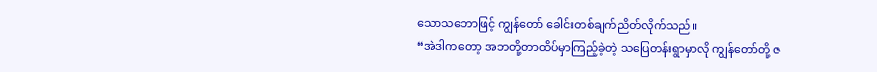သောသဘောဖြင့် ကျွန်တော် ခေါင်းတစ်ချက်ညိတ်လိုက်သည်။
“အဲဒါကတော့ အဘတို့တာထိပ်မှာကြည့်ခဲ့တဲ့ သပြေတန်းရွာမှာလို ကျွန်တော်တို့ ဇ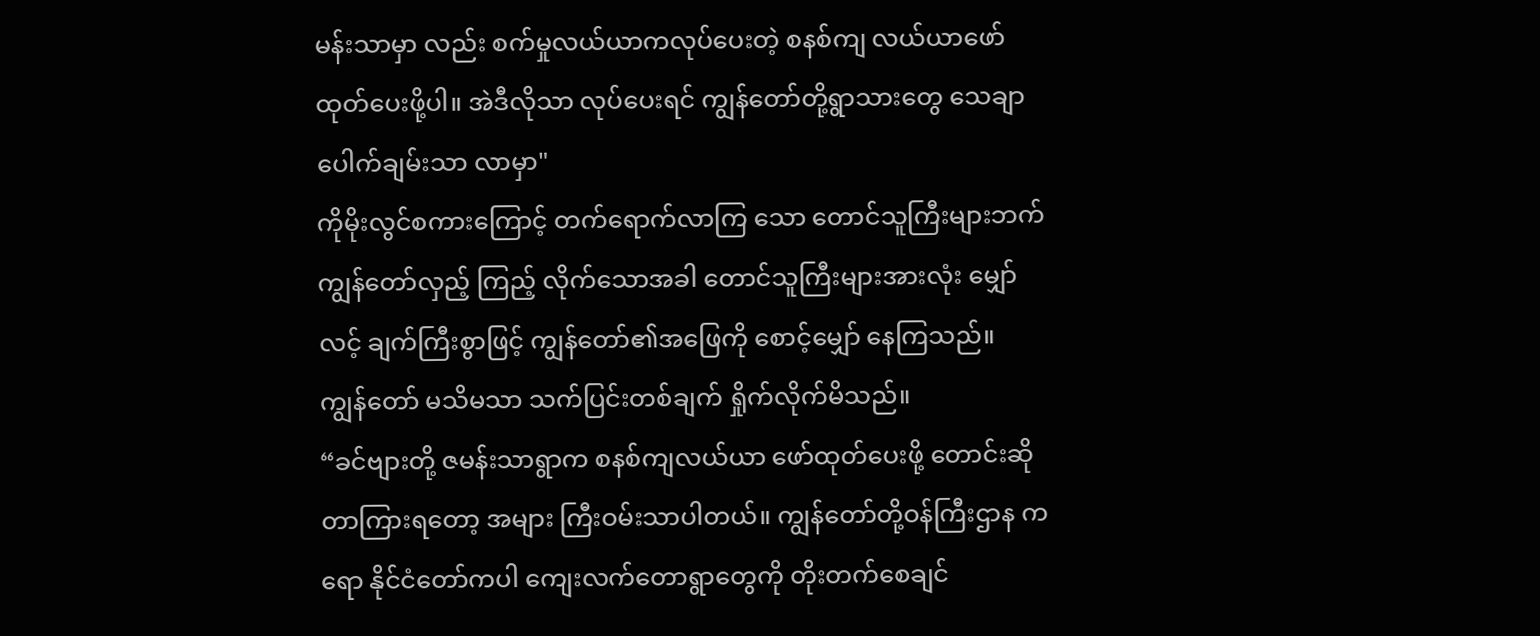မန်းသာမှာ လည်း စက်မှုလယ်ယာကလုပ်ပေးတဲ့ စနစ်ကျ လယ်ယာဖော်ထုတ်ပေးဖို့ပါ။ အဲဒီလိုသာ လုပ်ပေးရင် ကျွန်တော်တို့ရွာသားတွေ သေချာပေါက်ချမ်းသာ လာမှာ"
ကိုမိုးလွင်စကားကြောင့် တက်ရောက်လာကြ သော တောင်သူကြီးများဘက် ကျွန်တော်လှည့် ကြည့် လိုက်သောအခါ တောင်သူကြီးများအားလုံး မျှော်လင့် ချက်ကြီးစွာဖြင့် ကျွန်တော်၏အဖြေကို စောင့်မျှော် နေကြသည်။
ကျွန်တော် မသိမသာ သက်ပြင်းတစ်ချက် ရှိုက်လိုက်မိသည်။
“ခင်ဗျားတို့ ဇမန်းသာရွာက စနစ်ကျလယ်ယာ ဖော်ထုတ်ပေးဖို့ တောင်းဆိုတာကြားရတော့ အများ ကြီးဝမ်းသာပါတယ်။ ကျွန်တော်တို့ဝန်ကြီးဌာန ကရော နိုင်ငံတော်ကပါ ကျေးလက်တောရွာတွေကို တိုးတက်စေချင်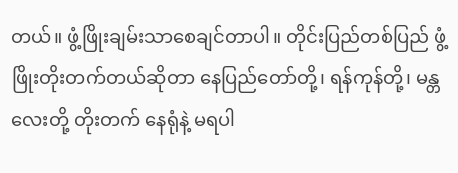တယ်။ ဖွံ့ဖြိုးချမ်းသာစေချင်တာပါ။ တိုင်းပြည်တစ်ပြည် ဖွံ့ဖြိုးတိုးတက်တယ်ဆိုတာ နေပြည်တော်တို့၊ ရန်ကုန်တို့၊ မန္တလေးတို့ တိုးတက် နေရုံနဲ့ မရပါ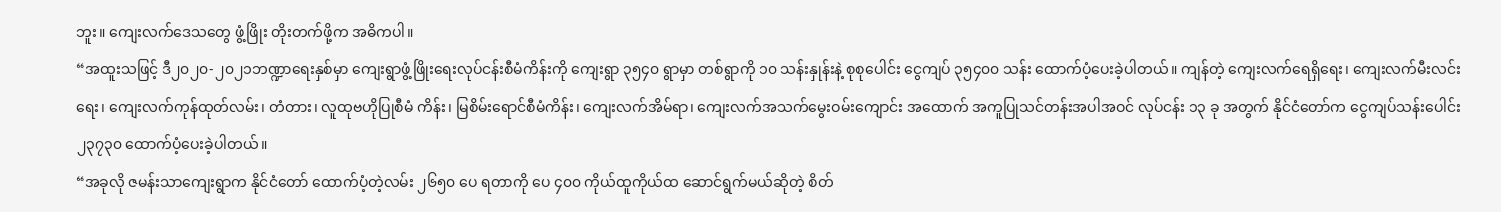ဘူး။ ကျေးလက်ဒေသတွေ ဖွံ့ဖြိုး တိုးတက်ဖို့က အဓိကပါ။
“အထူးသဖြင့် ဒီ၂၀၂၀-၂၀၂၁ဘဏ္ဍာရေးနှစ်မှာ ကျေးရွာဖွံ့ဖြိုးရေးလုပ်ငန်းစီမံကိန်းကို ကျေးရွာ ၃၅၄၀ ရွာမှာ တစ်ရွာကို ၁၀ သန်းနှုန်းနဲ့ စုစုပေါင်း ငွေကျပ် ၃၅၄၀၀ သန်း ထောက်ပံ့ပေးခဲ့ပါတယ်။ ကျန်တဲ့ ကျေးလက်ရေရှိရေး၊ ကျေးလက်မီးလင်းရေး၊ ကျေးလက်ကုန်ထုတ်လမ်း၊ တံတား၊ လူထုဗဟိုပြုစီမံ ကိန်း၊ မြစိမ်းရောင်စီမံကိန်း၊ ကျေးလက်အိမ်ရာ၊ ကျေးလက်အသက်မွေးဝမ်းကျောင်း အထောက် အကူပြုသင်တန်းအပါအဝင် လုပ်ငန်း ၁၃ ခု အတွက် နိုင်ငံတော်က ငွေကျပ်သန်းပေါင်း ၂၃၇၃၀ ထောက်ပံ့ပေးခဲ့ပါတယ်။
“အခုလို ဇမန်းသာကျေးရွာက နိုင်ငံတော် ထောက်ပံ့တဲ့လမ်း ၂၆၅၀ ပေ ရတာကို ပေ ၄၀၀ ကိုယ်ထူကိုယ်ထ ဆောင်ရွက်မယ်ဆိုတဲ့ စိတ်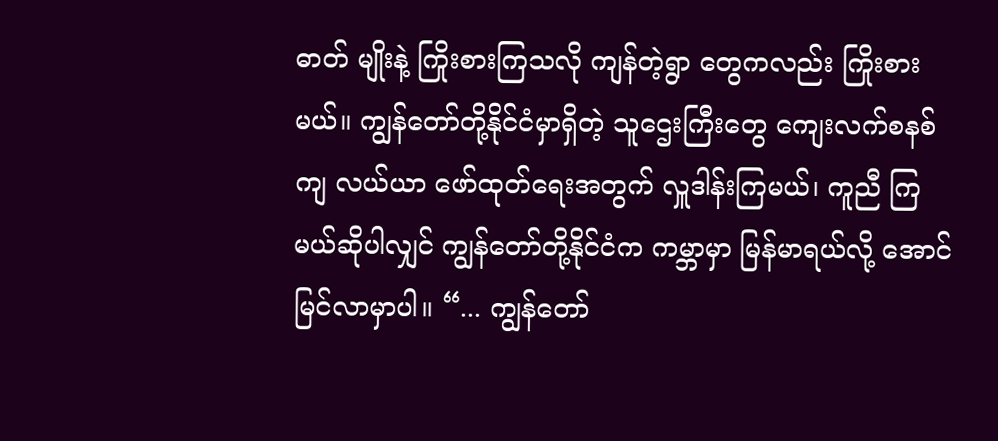ဓာတ် မျိုးနဲ့ ကြိုးစားကြသလို ကျန်တဲ့ရွာ တွေကလည်း ကြိုးစားမယ်။ ကျွန်တော်တို့နိုင်ငံမှာရှိတဲ့ သူဌေးကြီးတွေ ကျေးလက်စနစ်ကျ လယ်ယာ ဖော်ထုတ်ရေးအတွက် လှူဒါန်းကြမယ်၊ ကူညီ ကြမယ်ဆိုပါလျှင် ကျွန်တော်တို့နိုင်ငံက ကမ္ဘာမှာ မြန်မာရယ်လို့ အောင်မြင်လာမှာပါ။ “... ကျွန်တော်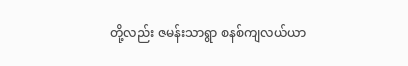တို့လည်း ဇမန်းသာရွာ စနစ်ကျလယ်ယာ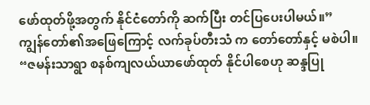ဖော်ထုတ်ဖို့အတွက် နိုင်ငံတော်ကို ဆက်ပြီး တင်ပြပေးပါမယ်။”
ကျွန်တော်၏အဖြေကြောင့် လက်ခုပ်တီးသံ က တော်တော်နှင့် မစဲပါ။
“ဇမန်းသာရွာ စနစ်ကျလယ်ယာဖော်ထုတ် နိုင်ပါစေဟု ဆန္ဒပြု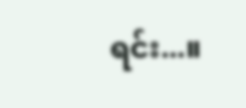ရင်း...။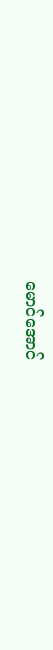မောင်အောင်